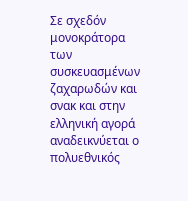Σε σχεδόν μονοκράτορα των συσκευασμένων ζαχαρωδών και σνακ και στην ελληνική αγορά αναδεικνύεται ο πολυεθνικός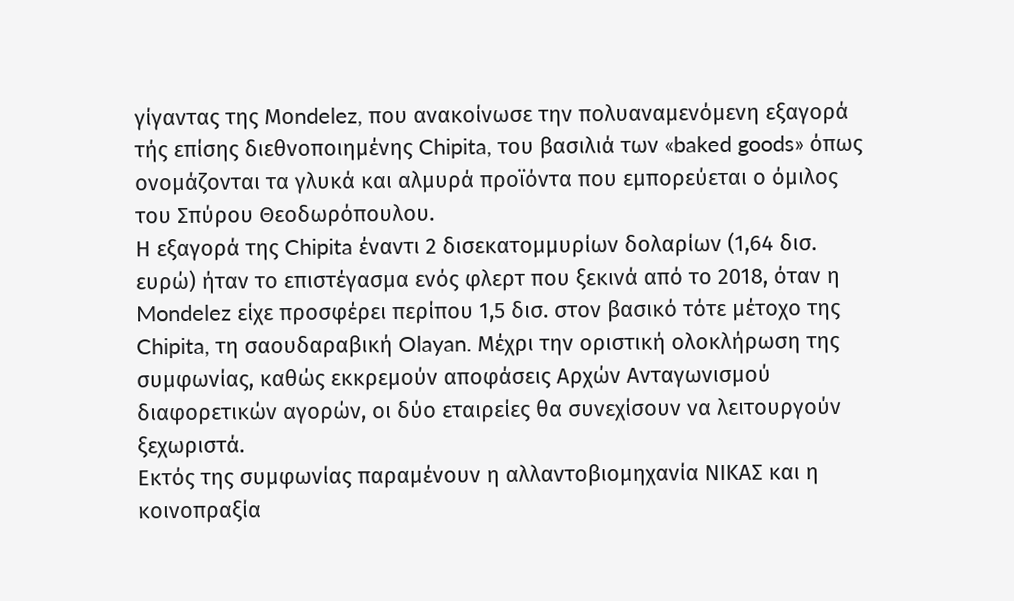γίγαντας της Μοndelez, που ανακοίνωσε την πολυαναμενόμενη εξαγορά τής επίσης διεθνοποιημένης Chipita, του βασιλιά των «baked goods» όπως ονομάζονται τα γλυκά και αλμυρά προϊόντα που εμπορεύεται ο όμιλος του Σπύρου Θεοδωρόπουλου.
Η εξαγορά της Chipita έναντι 2 δισεκατομμυρίων δολαρίων (1,64 δισ. ευρώ) ήταν το επιστέγασμα ενός φλερτ που ξεκινά από το 2018, όταν η Mondelez είχε προσφέρει περίπου 1,5 δισ. στον βασικό τότε μέτοχο της Chipita, τη σαουδαραβική Olayan. Μέχρι την οριστική ολοκλήρωση της συμφωνίας, καθώς εκκρεμούν αποφάσεις Αρχών Ανταγωνισμού διαφορετικών αγορών, οι δύο εταιρείες θα συνεχίσουν να λειτουργούν ξεχωριστά.
Εκτός της συμφωνίας παραμένουν η αλλαντοβιομηχανία ΝΙΚΑΣ και η κοινοπραξία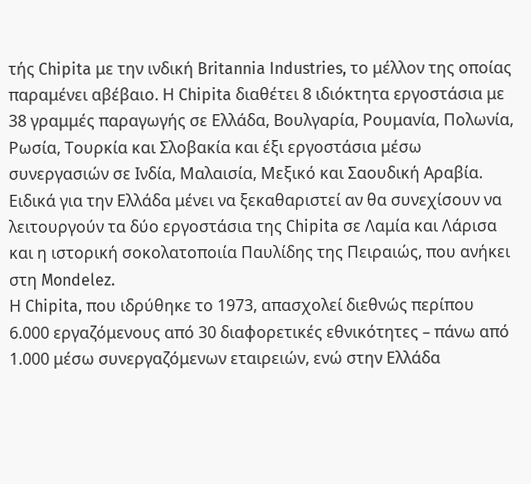τής Chipita με την ινδική Britannia Industries, το μέλλον της οποίας παραμένει αβέβαιο. Η Chipita διαθέτει 8 ιδιόκτητα εργοστάσια με 38 γραμμές παραγωγής σε Ελλάδα, Βουλγαρία, Ρουμανία, Πολωνία, Ρωσία, Τουρκία και Σλοβακία και έξι εργοστάσια μέσω συνεργασιών σε Ινδία, Μαλαισία, Μεξικό και Σαουδική Αραβία. Ειδικά για την Ελλάδα μένει να ξεκαθαριστεί αν θα συνεχίσουν να λειτουργούν τα δύο εργοστάσια της Chipita σε Λαμία και Λάρισα και η ιστορική σοκολατοποιία Παυλίδης της Πειραιώς, που ανήκει στη Mondelez.
Η Chipita, που ιδρύθηκε το 1973, απασχολεί διεθνώς περίπου 6.000 εργαζόμενους από 30 διαφορετικές εθνικότητες – πάνω από 1.000 μέσω συνεργαζόμενων εταιρειών, ενώ στην Ελλάδα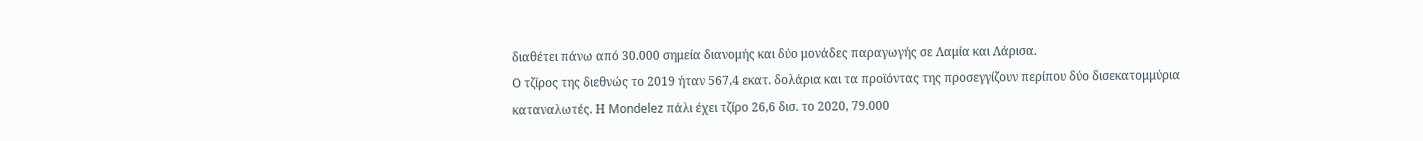διαθέτει πάνω από 30.000 σημεία διανομής και δύο μονάδες παραγωγής σε Λαμία και Λάρισα.
Ο τζίρος της διεθνώς το 2019 ήταν 567,4 εκατ. δολάρια και τα προϊόντας της προσεγγίζουν περίπου δύο δισεκατομμύρια καταναλωτές. Η Mondelez πάλι έχει τζίρο 26,6 δισ. το 2020, 79.000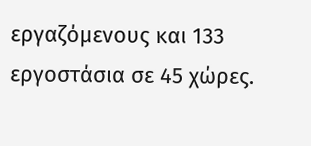εργαζόμενους και 133 εργοστάσια σε 45 χώρες.